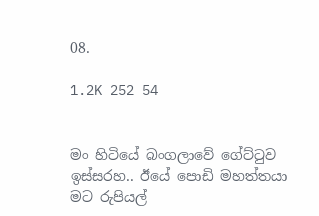08.

1.2K 252 54


මං හිටියේ බංගලාවේ ගේට්ටුව ඉස්සරහ.. ඊයේ පොඩි මහත්තයා මට රුපියල්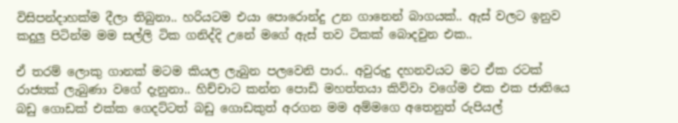විසිපන්දාහක්ම දීලා තිබුනා.. හරියටම එයා පොරොන්දු උන ගානෙන් බාගයක්.. ඇස් වලට ඉනුව කදුලු පිටින්ම මම සල්ලි ටික ගනිද්දි උනේ මගේ ඇස් තව ටිකක් බොදවුන එක..

ඒ තරම් ලොකු ගානක් මටම කියල ලැබුන පලවෙනි පාර.. අවුරුදු දහනවයට මට ඒක රටක් රාජ්‍යක් ලැබුණා වගේ දැනුනා.. හිච්චාට කන්න පොඩි මහත්තයා කිව්වා වගේම එක එක ජාතියෙ බඩු ගොඩක් එක්ක ගෙදට්ටත් බඩු ගොඩකුත් අරගන මම අම්මගෙ අතෙනුත් රුපියල්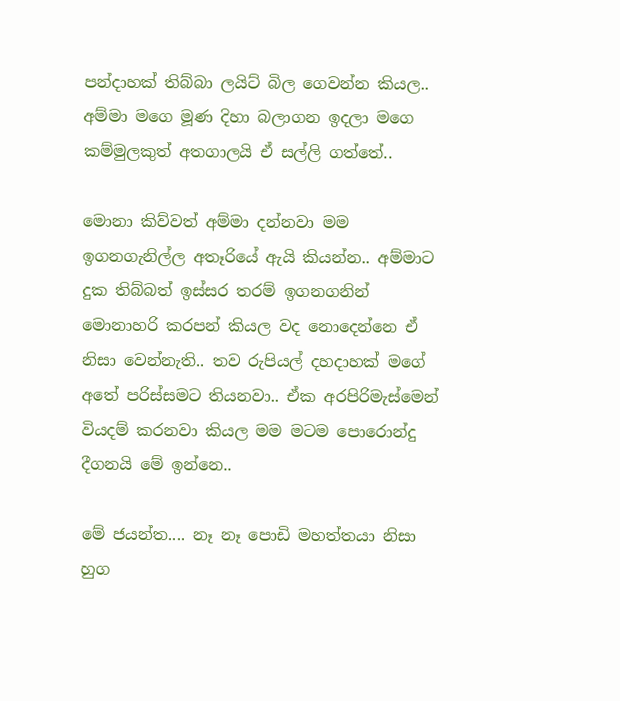පන්දාහක් තිබ්බා ලයිට් බිල ගෙවන්න කියල.. අම්මා මගෙ මූණ දිහා බලාගන ඉදලා මගෙ කම්මුලකුත් අතගාලයි ඒ සල්ලි ගත්තේ..

මොනා කිව්වත් අම්මා දන්නවා මම ඉගනගැනිල්ල අතෑරියේ ඇයි කියන්න.. අම්මාට දුක තිබ්බත් ඉස්සර තරම් ඉගනගනින් මොනාහරි කරපන් කියල වද නොදෙන්නෙ ඒ නිසා වෙන්නැති.. තව රුපියල් දහදාහක් මගේ අතේ පරිස්සමට තියනවා.. ඒක අරපිරිමැස්මෙන් වියදම් කරනවා කියල මම මටම පොරොන්දු දීගනයි මේ ඉන්නෙ..

මේ ජයන්ත.... නෑ නෑ පොඩි මහත්තයා නිසා හුග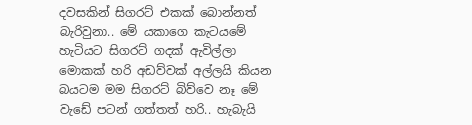දවසකින් සිගරට් එකක් බොන්නත් බැරිවුනා.. මේ යකාගෙ කැටයමේ හැටියට සිගරට් ගදක් ඇවිල්ලා මොකක් හරි අඩව්වක් අල්ලයි කියන බයටම මම සිගරට් බිව්වෙ නෑ මේ වැඩේ පටන් ගත්තත් හරි.. හැබැයි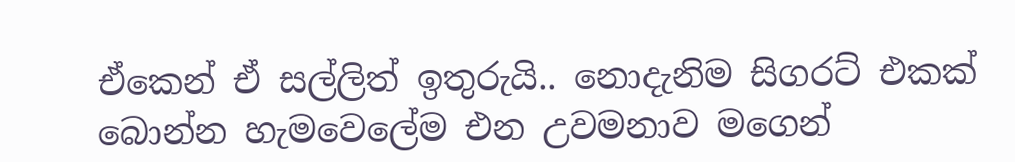ඒකෙන් ඒ සල්ලිත් ඉතුරුයි.. නොදැනිම සිගරට් එකක් බොන්න හැමවෙලේම එන උවමනාව මගෙන්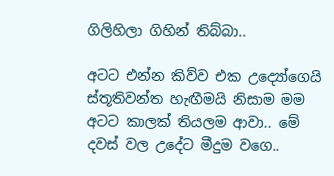ගිලිහිලා ගිහින් තිබ්බා..

අටට එන්න කිව්ව එක උද්‍යෝගෙයි ස්තූතිවන්ත හැඟීමයි නිසාම මම අටට කාලක් තියලම ආවා.. මේ දවස් වල උදේට මීදුම වගෙ..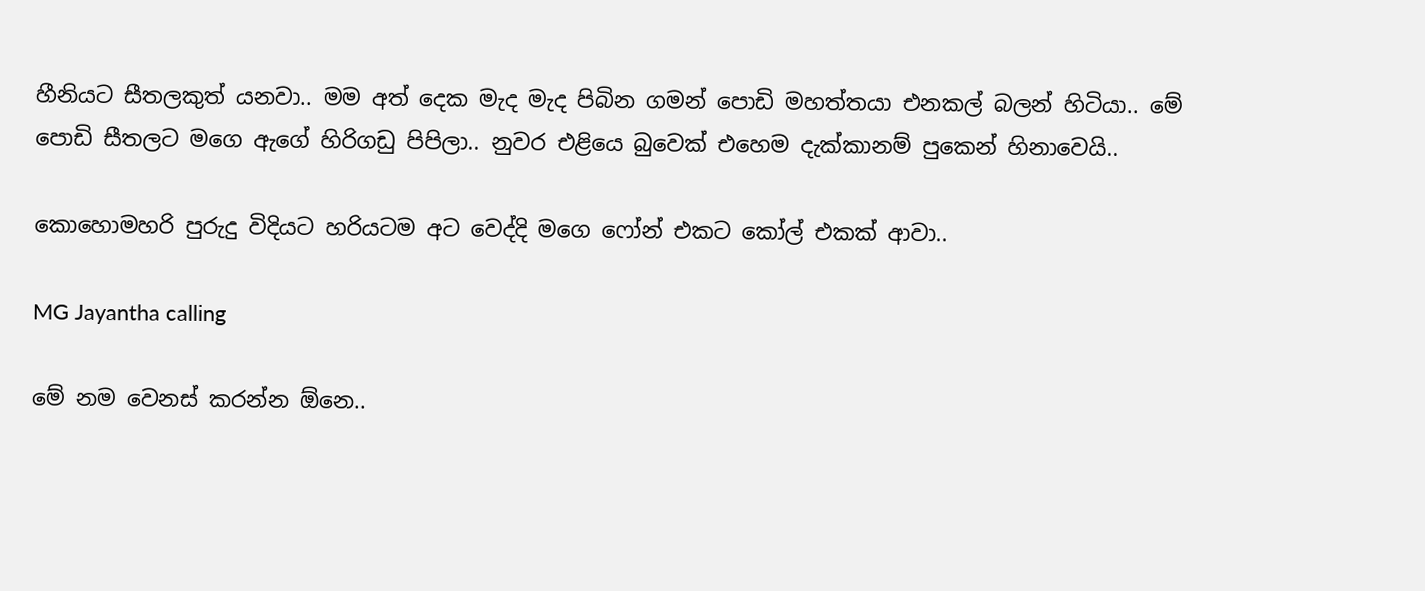හීනියට සීතලකුත් යනවා.. මම අත් දෙක මැද මැද පිබින ගමන් පොඩි මහත්තයා එනකල් බලන් හිටියා.. මේ පොඩි සීතලට මගෙ ඇගේ හිරිගඩු පිපිලා.. නුවර එළියෙ බුවෙක් එහෙම දැක්කානම් පුකෙන් හිනාවෙයි..

කොහොමහරි පුරුදු විදියට හරියටම අට වෙද්දි මගෙ ෆෝන් එකට කෝල් එකක් ආවා..

MG Jayantha calling

මේ නම වෙනස් කරන්න ඕනෙ..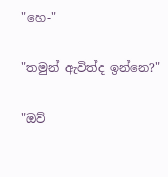"හෙ-"

"තමුන් ඇවිත්ද ඉන්නෙ?"

"ඔව්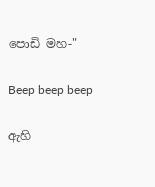පොඩි මහ-"

Beep beep beep

ඇහි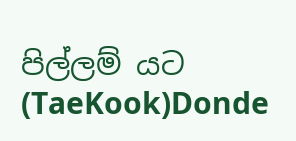පිල්ලම් යට (TaeKook)Donde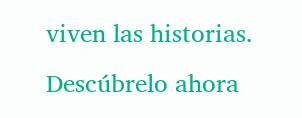viven las historias. Descúbrelo ahora